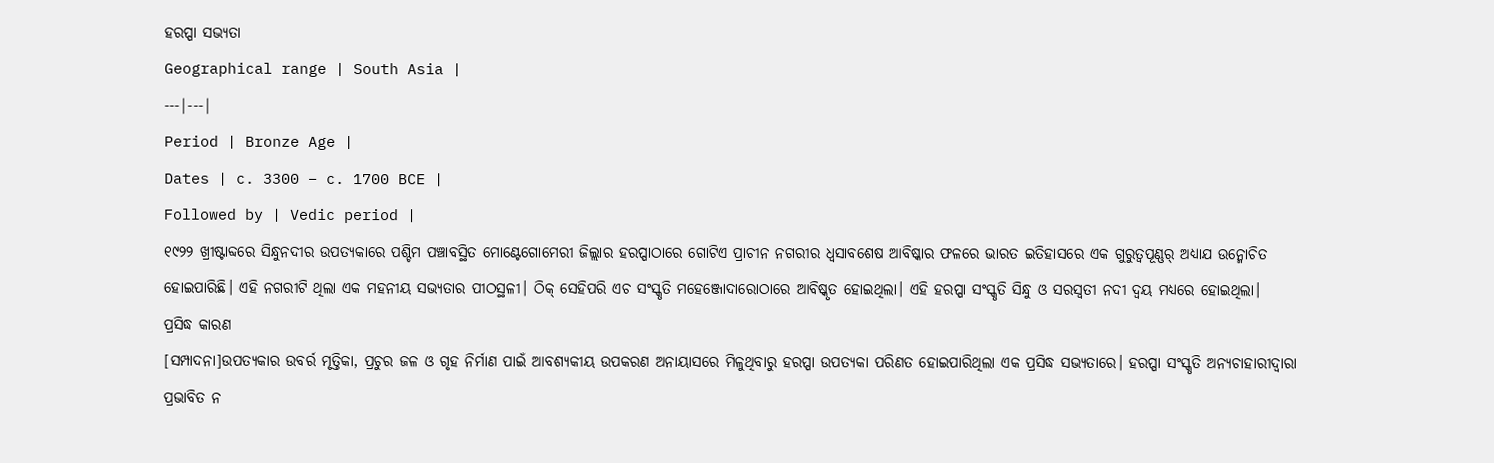ହରପ୍ପା ସଭ୍ୟତା
Geographical range | South Asia |
---|---|
Period | Bronze Age |
Dates | c. 3300 – c. 1700 BCE |
Followed by | Vedic period |
୧୯୨୨ ଖ୍ରୀଷ୍ଟାବ୍ଦରେ ସିନ୍ଧୁନଦୀର ଉପତ୍ୟକାରେ ପଶ୍ଚିମ ପଞ୍ଚାବସ୍ଥିତ ମୋଣ୍ଟେଗୋମେରୀ ଜିଲ୍ଲାର ହରପ୍ପାଠାରେ ଗୋଟିଏ ପ୍ରାଚୀନ ନଗରୀର ଧ୍ୱସାବଶେଷ ଆବିଷ୍କାର ଫଳରେ ଭାରତ ଇତିହାସରେ ଏକ ଗୁରୁତ୍ୱପୂଣ୍ଣର୍ ଅଧ୍ୟାଯ ଉନ୍ମୋଚିତ ହୋଇପାରିଛି। ଏହି ନଗରୀଟି ଥିଲା ଏକ ମହନୀୟ ସଭ୍ୟତାର ପୀଠସ୍ଥଳୀ। ଠିକ୍ ସେହିପରି ଏଚ ସଂସ୍କୃତି ମହେଞ୍ଜୋଦାରୋଠାରେ ଆବିଷ୍କୃତ ହୋଇଥିଲା। ଏହି ହରପ୍ପା ସଂସ୍କୃତି ସିନ୍ଧୁ ଓ ସରସ୍ୱତୀ ନଦୀ ଦ୍ୱୟ ମଧ୍ୟରେ ହୋଇଥିଲା।
ପ୍ରସିଦ୍ଧ କାରଣ
[ସମ୍ପାଦନା]ଉପତ୍ୟକାର ଉବର୍ର ମୃତ୍ତିକା, ପ୍ରଚୁର ଜଳ ଓ ଗୃହ ନିର୍ମାଣ ପାଇଁ ଆବଶ୍ୟକୀୟ ଉପକରଣ ଅନାୟାସରେ ମିଳୁଥିବାରୁ ହରପ୍ପା ଉପତ୍ୟକା ପରିଣତ ହୋଇପାରିଥିଲା ଏକ ପ୍ରସିଦ୍ଧ ସଭ୍ୟତାରେ। ହରପ୍ପା ସଂସ୍କୃତି ଅନ୍ୟଚାହାରୀଦ୍ୱାରା ପ୍ରଭାବିତ ନ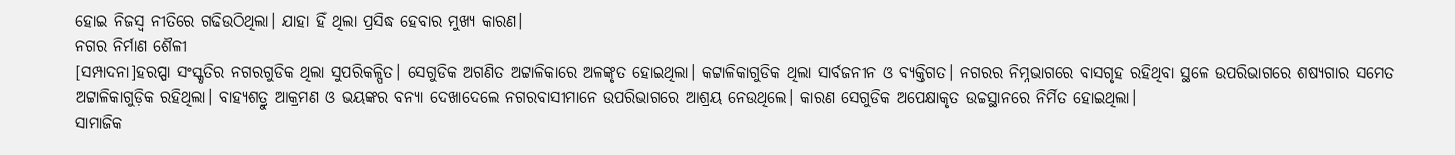ହୋଇ ନିଜସ୍ୱ ନୀତିରେ ଗଢିଉଠିଥିଲା। ଯାହା ହିଁ ଥିଲା ପ୍ରସିଦ୍ଧ ହେବାର ମୁଖ୍ୟ କାରଣ।
ନଗର ନିର୍ମାଣ ଶୈଳୀ
[ସମ୍ପାଦନା]ହରପ୍ପା ସଂସ୍କୃତିର ନଗରଗୁଡିକ ଥିଲା ସୁପରିକଳ୍ପିତ। ସେଗୁଡିକ ଅଗଣିତ ଅଟ୍ଟାଳିକାରେ ଅଳଙ୍କୃତ ହୋଇଥିଲା। କଟ୍ଟାଳିକାଗୁଡିକ ଥିଲା ସାର୍ବଜନୀନ ଓ ବ୍ୟକ୍ତିଗତ। ନଗରର ନିମ୍ନଭାଗରେ ବାସଗୃହ ରହିଥିବା ସ୍ଥଳେ ଉପରିଭାଗରେ ଶଷ୍ୟଗାର ସମେତ ଅଟ୍ଟାଳିକାଗୁଡ଼ିକ ରହିଥିଲା। ବାହ୍ୟଶତ୍ରୁ ଆକ୍ରମଣ ଓ ଭୟଙ୍କର ବନ୍ୟା ଦେଖାଦେଲେ ନଗରବାସୀମାନେ ଉପରିଭାଗରେ ଆଶ୍ରୟ ନେଉଥିଲେ। କାରଣ ସେଗୁଡିକ ଅପେକ୍ଷାକୃତ ଉଚ୍ଚସ୍ଥାନରେ ନିର୍ମିତ ହୋଇଥିଲା।
ସାମାଜିକ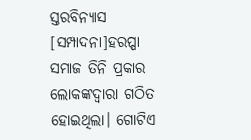ସ୍ତରବିନ୍ୟାସ
[ସମ୍ପାଦନା]ହରପ୍ପା ସମାଜ ତିନି ପ୍ରକାର ଲୋକଙ୍କଦ୍ୱାରା ଗଠିତ ହୋଇଥିଲା। ଗୋଟିଏ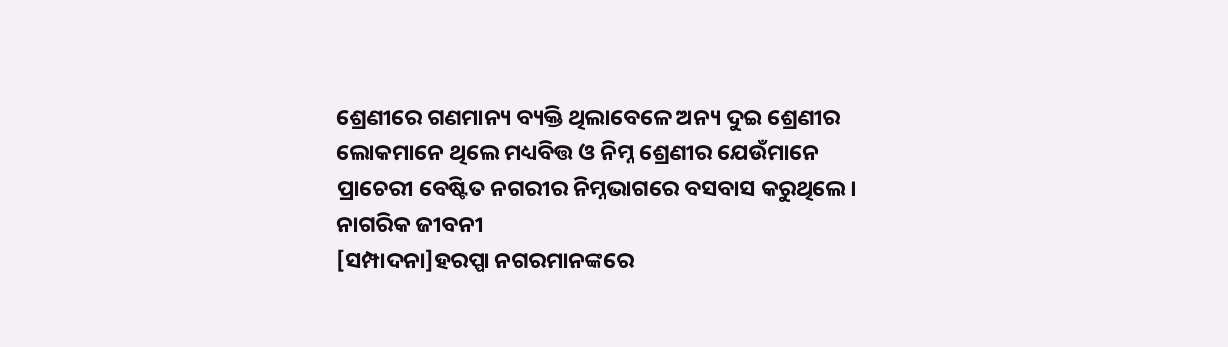ଶ୍ରେଣୀରେ ଗଣମାନ୍ୟ ବ୍ୟକ୍ତି ଥିଲାବେଳେ ଅନ୍ୟ ଦୁଇ ଶ୍ରେଣୀର ଲୋକମାନେ ଥିଲେ ମଧ୍ୟବିତ୍ତ ଓ ନିମ୍ନ ଶ୍ରେଣୀର ଯେଉଁମାନେ ପ୍ରାଚେରୀ ବେଷ୍ଟିତ ନଗରୀର ନିମ୍ନଭାଗରେ ବସବାସ କରୁଥିଲେ।
ନାଗରିକ ଜୀବନୀ
[ସମ୍ପାଦନା]ହରପ୍ପା ନଗରମାନଙ୍କରେ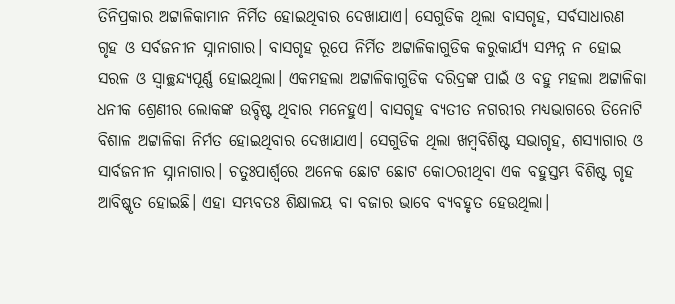ତିନିପ୍ରକାର ଅଟ୍ଟାଳିକାମାନ ନିର୍ମିତ ହୋଇଥିବାର ଦେଖାଯାଏ। ସେଗୁଡିକ ଥିଲା ବାସଗୃହ, ସର୍ବସାଧାରଣ ଗୃହ ଓ ସର୍ବଜନୀନ ସ୍ନାନାଗାର। ବାସଗୃହ ରୂପେ ନିର୍ମିତ ଅଟ୍ଟାଳିକାଗୁଡିକ କରୁକାର୍ଯ୍ୟ ସମ୍ପନ୍ନ ନ ହୋଇ ସରଳ ଓ ସ୍ୱାଚ୍ଛନ୍ଦ୍ୟପୂର୍ଣ୍ଣ ହୋଇଥିଲା। ଏକମହଲା ଅଟ୍ଟାଳିକାଗୁଡିକ ଦରିଦ୍ରଙ୍କ ପାଇଁ ଓ ବହୁ ମହଲା ଅଟ୍ଟାଳିକା ଧନୀକ ଶ୍ରେଣୀର ଲୋକଙ୍କ ଉବ୍ଦିଷ୍ଟ ଥିବାର ମନେହୁଏ। ବାସଗୃହ ବ୍ୟତୀତ ନଗରୀର ମଧ୍ୟଭାଗରେ ତିନୋଟି ବିଶାଳ ଅଟ୍ଟାଳିକା ନିର୍ମତ ହୋଇଥିବାର ଦେଖାଯାଏ। ସେଗୁଡିକ ଥିଲା ଖମ୍ବବିଶିଷ୍ଟ ସଭାଗୃହ, ଶସ୍ୟାଗାର ଓ ସାର୍ବଜନୀନ ସ୍ନାନାଗାର। ଚତୁଃପାର୍ଶ୍ୱରେ ଅନେକ ଛୋଟ ଛୋଟ କୋଠରୀଥିବା ଏକ ବହୁସ୍ତମ୍ଭ ବିଶିଷ୍ଟ ଗୃହ ଆବିଷ୍କୃତ ହୋଇଛି। ଏହା ସମ୍ଭବତଃ ଶିକ୍ଷାଳୟ ବା ବଜାର ଭାବେ ବ୍ୟବହୃତ ହେଉଥିଲା।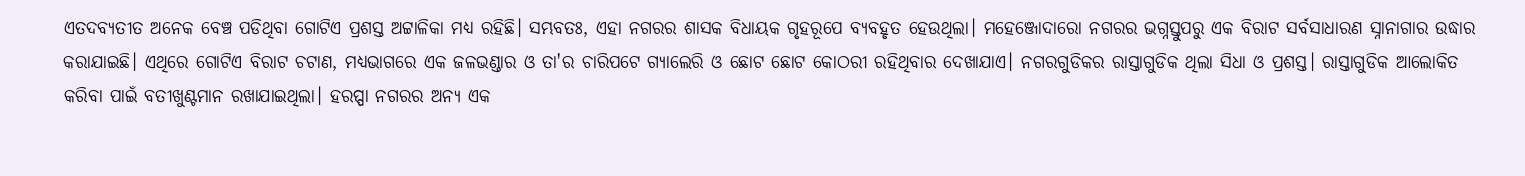ଏତଦବ୍ୟତୀତ ଅନେକ ବେଞ୍ଚ ପଡିଥିବା ଗୋଟିଏ ପ୍ରଶସ୍ତ ଅଟ୍ଟାଳିକା ମଧ୍ୟ ରହିଛି। ସମ୍ଭବତଃ, ଏହା ନଗରର ଶାସକ ବିଧାୟକ ଗୃହରୂପେ ବ୍ୟବହୃତ ହେଉଥିଲା। ମହେଞ୍ଜୋଦାରୋ ନଗରର ଭଗ୍ନସ୍ତୁପରୁ ଏକ ବିରାଟ ସର୍ବସାଧାରଣ ସ୍ନାନାଗାର ଉଦ୍ଧାର କରାଯାଇଛି। ଏଥିରେ ଗୋଟିଏ ବିରାଟ ଚଟାଣ, ମଧ୍ୟଭାଗରେ ଏକ ଜଳଭଣ୍ଡାର ଓ ତା'ର ଚାରିପଟେ ଗ୍ୟାଲେରି ଓ ଛୋଟ ଛୋଟ କୋଠରୀ ରହିଥିବାର ଦେଖାଯାଏ। ନଗରଗୁଡିକର ରାସ୍ତାଗୁଡିକ ଥିଲା ସିଧା ଓ ପ୍ରଶସ୍ତ। ରାସ୍ତାଗୁଡିକ ଆଲୋକିତ କରିବା ପାଇଁ ବତୀଖୁଣ୍ଟମାନ ରଖାଯାଇଥିଲା। ହରପ୍ପା ନଗରର ଅନ୍ୟ ଏକ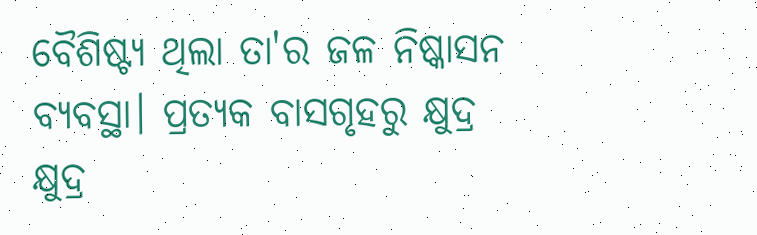ବୈଶିଷ୍ଟ୍ୟ ଥିଲା ତା'ର ଜଳ ନିଷ୍କାସନ ବ୍ୟବସ୍ଥା। ପ୍ରତ୍ୟକ ବାସଗୃହରୁ କ୍ଷୁଦ୍ର କ୍ଷୁଦ୍ର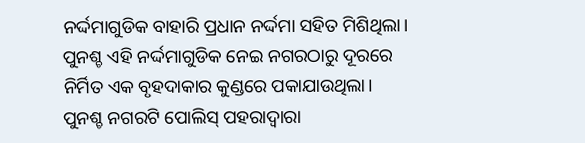ନର୍ଦ୍ଦମାଗୁଡିକ ବାହାରି ପ୍ରଧାନ ନର୍ଦ୍ଦମା ସହିତ ମିଶିଥିଲା। ପୁନଶ୍ଚ ଏହି ନର୍ଦ୍ଦମାଗୁଡିକ ନେଇ ନଗରଠାରୁ ଦୂରରେ ନିର୍ମିତ ଏକ ବୃହଦାକାର କୁଣ୍ଡରେ ପକାଯାଉଥିଲା। ପୁନଶ୍ଚ ନଗରଟି ପୋଲିସ୍ ପହରାଦ୍ୱାରା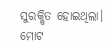ସୁରକ୍ଷିତ ହୋଇଥିଲା। ମୋଟ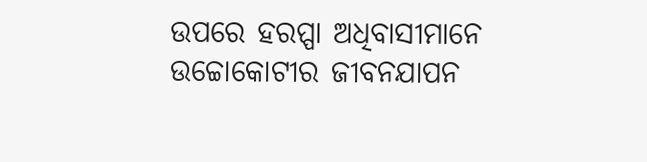ଉପରେ ହରପ୍ପା ଅଧିବାସୀମାନେ ଉଚ୍ଚୋକୋଟୀର ଜୀବନଯାପନ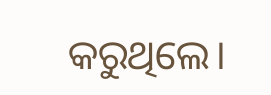କରୁଥିଲେ।